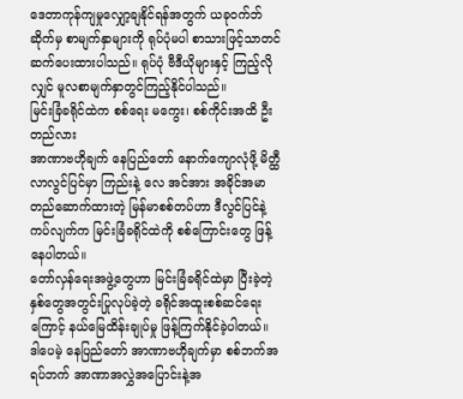ဒေတာကုန်ကျမှုလျှော့ချနိုင်ရန်အတွက် ယခုဝက်ဘ်ဆိုက်မှ စာမျက်နှာများကို ရုပ်ပုံမပါ စာသားဖြင့်သာတင်ဆက်ပေးထားပါသည်။ ရုပ်ပုံ ဗီဒီယိုများနှင့် ကြည့်လိုလျှင် မူလစာမျက်နှာတွင်ကြည့်နိုင်ပါသည်။
မြင်းခြံခရိုင်ထဲက စစ်ရေး မကွေး၊ စစ်ကိုင်းအထိ ဦးတည်လား
အာဏာဗဟိုချက် နေပြည်တော် နောက်ကျောလုံဖို့ မိတ္ထီလာလွင်ပြင်မှာ ကြည်းနဲ့ လေ အင်အား အခိုင်အမာ တည်ဆောက်ထားတဲ့ မြန်မာစစ်တပ်ဟာ ဒီလွင်ပြင်နဲ့ကပ်လျက်က မြင်းခြံခရိုင်ထဲကို စစ်ကြောင်းတွေ ဖြန့်နေပါတယ်။
တော်လှန်ရေးအဖွဲ့တွေဟာ မြင်းခြံခရိုင်ထဲမှာ ပြီးခဲ့တဲ့နှစ်တွေအတွင်းပြုလုပ်ခဲ့တဲ့ ခရိုင်အထူးစစ်ဆင်ရေးကြောင့် နယ်မြေထိန်းချုပ်မှု ဖြန့်ကြက်နိုင်ခဲ့ပါတယ်။
ဒါပေမဲ့ နေပြည်တော် အာဏာဗဟိုချက်မှာ စစ်ဘက်အရပ်ဘက် အာဏာအလွှဲအပြောင်းနဲ့အ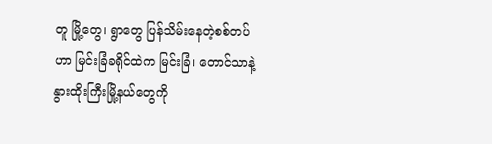တူ မြို့တွေ၊ ရွာတွေ ပြန်သိမ်းနေတဲ့စစ်တပ်ဟာ မြင်းခြံခရိုင်ထဲက မြင်းခြံ၊ တောင်သာနဲ့ နွားထိုးကြီးမြို့နယ်တွေကို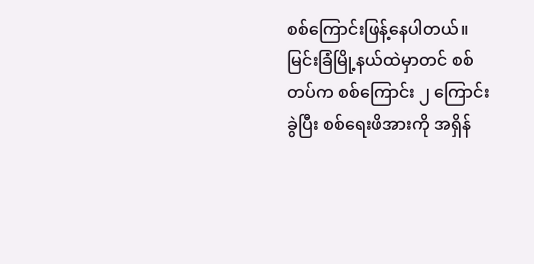စစ်ကြောင်းဖြန့်နေပါတယ်။
မြင်းခြံမြို့နယ်ထဲမှာတင် စစ်တပ်က စစ်ကြောင်း ၂ ကြောင်းခွဲပြီး စစ်ရေးဖိအားကို အရှိန်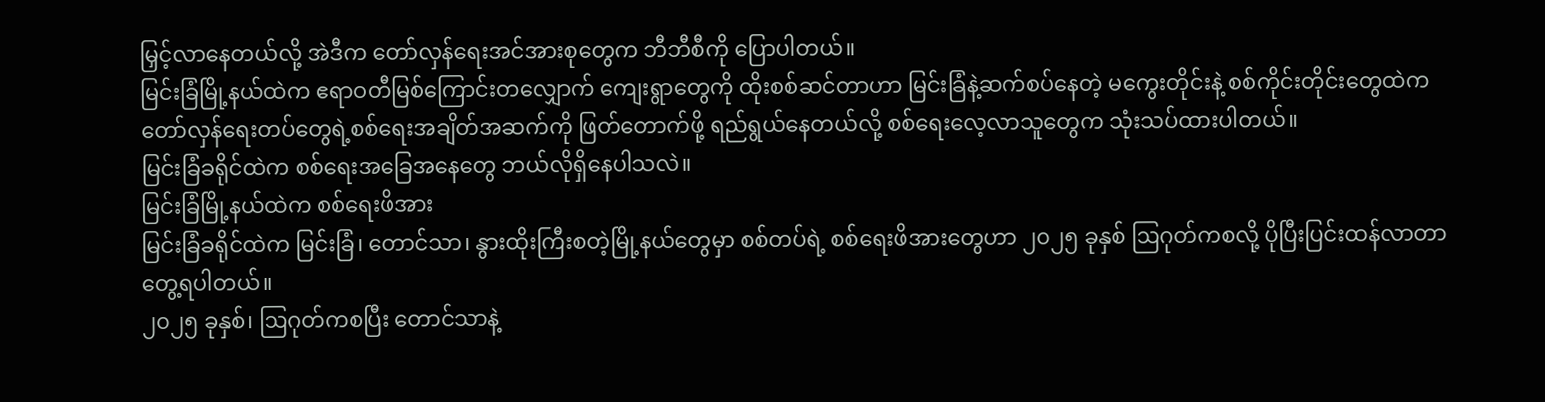မြှင့်လာနေတယ်လို့ အဲဒီက တော်လှန်ရေးအင်အားစုတွေက ဘီဘီစီကို ပြောပါတယ်။
မြင်းခြံမြို့နယ်ထဲက ဧရာဝတီမြစ်ကြောင်းတလျှောက် ကျေးရွာတွေကို ထိုးစစ်ဆင်တာဟာ မြင်းခြံနဲ့ဆက်စပ်နေတဲ့ မကွေးတိုင်းနဲ့ စစ်ကိုင်းတိုင်းတွေထဲက တော်လှန်ရေးတပ်တွေရဲ့စစ်ရေးအချိတ်အဆက်ကို ဖြတ်တောက်ဖို့ ရည်ရွယ်နေတယ်လို့ စစ်ရေးလေ့လာသူတွေက သုံးသပ်ထားပါတယ်။
မြင်းခြံခရိုင်ထဲက စစ်ရေးအခြေအနေတွေ ဘယ်လိုရှိနေပါသလဲ။
မြင်းခြံမြို့နယ်ထဲက စစ်ရေးဖိအား
မြင်းခြံခရိုင်ထဲက မြင်းခြံ၊ တောင်သာ၊ နွားထိုးကြီးစတဲ့မြို့နယ်တွေမှာ စစ်တပ်ရဲ့ စစ်ရေးဖိအားတွေဟာ ၂၀၂၅ ခုနှစ် ဩဂုတ်ကစလို့ ပိုပြီးပြင်းထန်လာတာ တွေ့ရပါတယ်။
၂၀၂၅ ခုနှစ်၊ ဩဂုတ်ကစပြီး တောင်သာနဲ့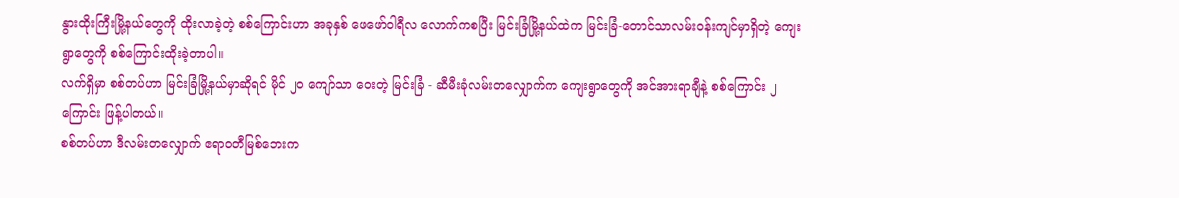နွားထိုးကြီးမြို့နယ်တွေကို ထိုးလာခဲ့တဲ့ စစ်ကြောင်းဟာ အခုနှစ် ဖေဖော်ဝါရီလ လောက်ကစပြီး မြင်းခြံမြို့နယ်ထဲက မြင်းခြံ-တောင်သာလမ်းဝန်းကျင်မှာရှိတဲ့ ကျေးရွာတွေကို စစ်ကြောင်းထိုးခဲ့တာပါ။
လက်ရှိမှာ စစ်တပ်ဟာ မြင်းခြံမြို့နယ်မှာဆိုရင် မိုင် ၂၀ ကျော်သာ ဝေးတဲ့ မြင်းခြံ - ဆီမီးခုံလမ်းတလျှောက်က ကျေးရွာတွေကို အင်အားရာချီနဲ့ စစ်ကြောင်း ၂ ကြောင်း ဖြန့်ပါတယ်။
စစ်တပ်ဟာ ဒီလမ်းတလျှောက် ဧရာဝတီမြစ်ဘေးက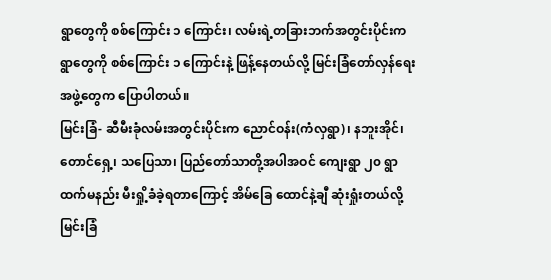ရွာတွေကို စစ်ကြောင်း ၁ ကြောင်း၊ လမ်းရဲ့တခြားဘက်အတွင်းပိုင်းက ရွာတွေကို စစ်ကြောင်း ၁ ကြောင်းနဲ့ ဖြန့်နေတယ်လို့ မြင်းခြံတော်လှန်ရေးအဖွဲ့တွေက ပြောပါတယ်။
မြင်းခြံ- ဆီမီးခုံလမ်းအတွင်းပိုင်းက ညောင်ဝန်း(ကံလှရွာ)၊ နဘူးအိုင်၊ တောင်ရှေ့၊ သပြေသာ၊ ပြည်တော်သာတို့အပါအဝင် ကျေးရွာ ၂၀ ရွာထက်မနည်း မီးရှို့ခံခဲ့ရတာကြောင့် အိမ်ခြေ ထောင်နဲ့ချီ ဆုံးရှုံးတယ်လို့ မြင်းခြံ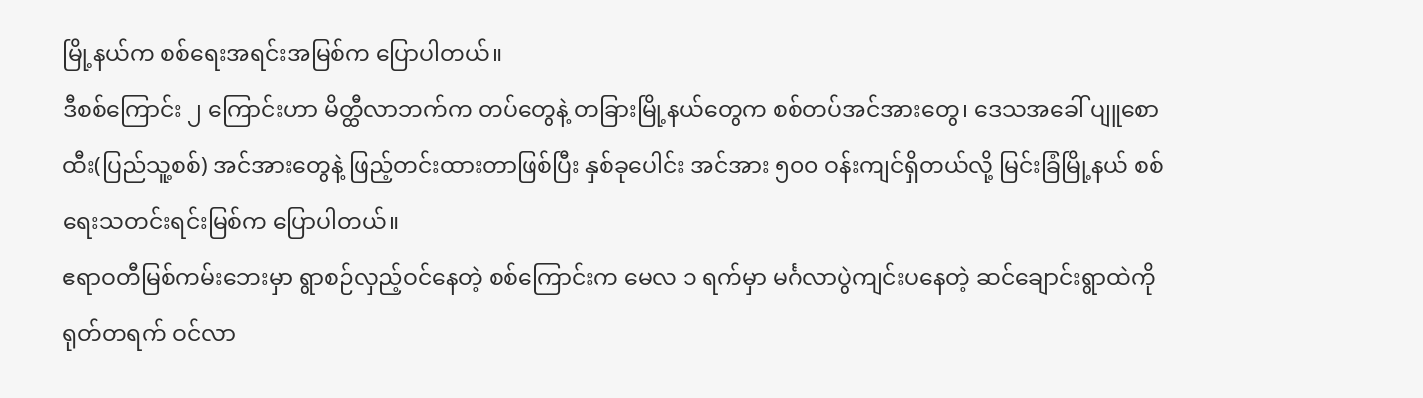မြို့နယ်က စစ်ရေးအရင်းအမြစ်က ပြောပါတယ်။
ဒီစစ်ကြောင်း ၂ ကြောင်းဟာ မိတ္ထီလာဘက်က တပ်တွေနဲ့ တခြားမြို့နယ်တွေက စစ်တပ်အင်အားတွေ၊ ဒေသအခေါ် ပျူစောထီး(ပြည်သူ့စစ်) အင်အားတွေနဲ့ ဖြည့်တင်းထားတာဖြစ်ပြီး နှစ်ခုပေါင်း အင်အား ၅၀၀ ဝန်းကျင်ရှိတယ်လို့ မြင်းခြံမြို့နယ် စစ်ရေးသတင်းရင်းမြစ်က ပြောပါတယ်။
ဧရာဝတီမြစ်ကမ်းဘေးမှာ ရွာစဉ်လှည့်ဝင်နေတဲ့ စစ်ကြောင်းက မေလ ၁ ရက်မှာ မင်္ဂလာပွဲကျင်းပနေတဲ့ ဆင်ချောင်းရွာထဲကို ရုတ်တရက် ဝင်လာ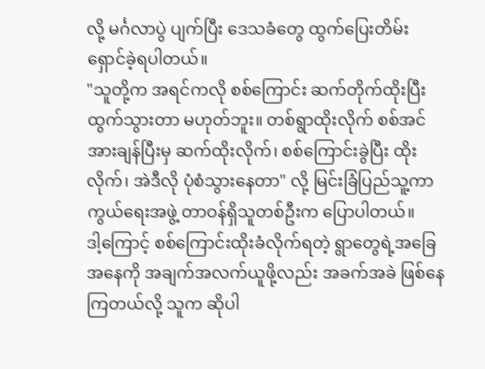လို့ မင်္ဂလာပွဲ ပျက်ပြီး ဒေသခံတွေ ထွက်ပြေးတိမ်းရှောင်ခဲ့ရပါတယ်။
"သူတို့က အရင်ကလို စစ်ကြောင်း ဆက်တိုက်ထိုးပြီး ထွက်သွားတာ မဟုတ်ဘူး။ တစ်ရွာထိုးလိုက် စစ်အင်အားချန်ပြီးမှ ဆက်ထိုးလိုက်၊ စစ်ကြောင်းခွဲပြီး ထိုးလိုက်၊ အဲဒီလို ပုံစံသွားနေတာ" လို့ မြင်းခြံပြည်သူ့ကာကွယ်ရေးအဖွဲ့ တာဝန်ရှိသူတစ်ဦးက ပြောပါတယ်။
ဒါ့ကြောင့် စစ်ကြောင်းထိုးခံလိုက်ရတဲ့ ရွာတွေရဲ့အခြေအနေကို အချက်အလက်ယူဖို့လည်း အခက်အခဲ ဖြစ်နေကြတယ်လို့ သူက ဆိုပါ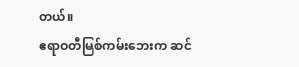တယ်။
ဧရာဝတီမြစ်ကမ်းဘေးက ဆင်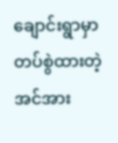ချောင်းရွာမှာ တပ်စွဲထားတဲ့ အင်အား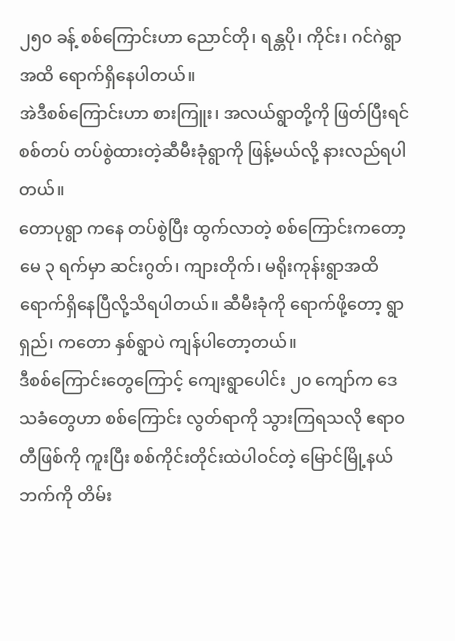၂၅၀ ခန့် စစ်ကြောင်းဟာ ညောင်တို၊ ရန္တပို၊ ကိုင်း၊ ဂင်ဂဲရွာအထိ ရောက်ရှိနေပါတယ်။
အဲဒီစစ်ကြောင်းဟာ စားကြူး၊ အလယ်ရွာတို့ကို ဖြတ်ပြီးရင် စစ်တပ် တပ်စွဲထားတဲ့ဆီမီးခုံရွာကို ဖြန့်မယ်လို့ နားလည်ရပါတယ်။
တောပုရွာ ကနေ တပ်စွဲပြီး ထွက်လာတဲ့ စစ်ကြောင်းကတော့ မေ ၃ ရက်မှာ ဆင်းဂွတ်၊ ကျားတိုက်၊ မရိုးကုန်းရွာအထိ ရောက်ရှိနေပြီလို့သိရပါတယ်။ ဆီမီးခုံကို ရောက်ဖို့တော့ ရွာရှည်၊ ကတော နှစ်ရွာပဲ ကျန်ပါတော့တယ်။
ဒီစစ်ကြောင်းတွေကြောင့် ကျေးရွာပေါင်း ၂၀ ကျော်က ဒေသခံတွေဟာ စစ်ကြောင်း လွတ်ရာကို သွားကြရသလို ဧရာဝတီဖြစ်ကို ကူးပြီး စစ်ကိုင်းတိုင်းထဲပါဝင်တဲ့ မြောင်မြို့နယ်ဘက်ကို တိမ်း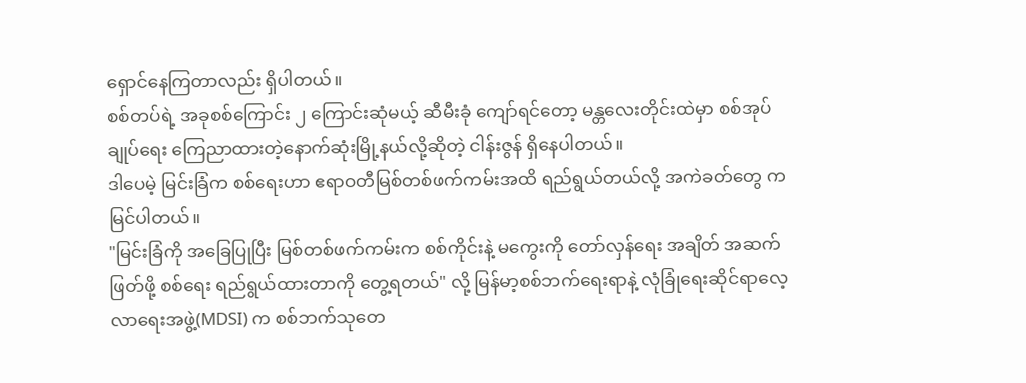ရှောင်နေကြတာလည်း ရှိပါတယ်။
စစ်တပ်ရဲ့ အခုစစ်ကြောင်း ၂ ကြောင်းဆုံမယ့် ဆီမီးခုံ ကျော်ရင်တော့ မန္တလေးတိုင်းထဲမှာ စစ်အုပ်ချုပ်ရေး ကြေညာထားတဲ့နောက်ဆုံးမြို့နယ်လို့ဆိုတဲ့ ငါန်းဇွန် ရှိနေပါတယ်။
ဒါပေမဲ့ မြင်းခြံက စစ်ရေးဟာ ဧရာဝတီမြစ်တစ်ဖက်ကမ်းအထိ ရည်ရွယ်တယ်လို့ အကဲခတ်တွေ က မြင်ပါတယ်။
"မြင်းခြံကို အခြေပြုပြီး မြစ်တစ်ဖက်ကမ်းက စစ်ကိုင်းနဲ့ မကွေးကို တော်လှန်ရေး အချိတ် အဆက်ဖြတ်ဖို့ စစ်ရေး ရည်ရွယ်ထားတာကို တွေ့ရတယ်" လို့ မြန်မာ့စစ်ဘက်ရေးရာနဲ့ လုံခြုံရေးဆိုင်ရာလေ့လာရေးအဖွဲ့(MDSI) က စစ်ဘက်သုတေ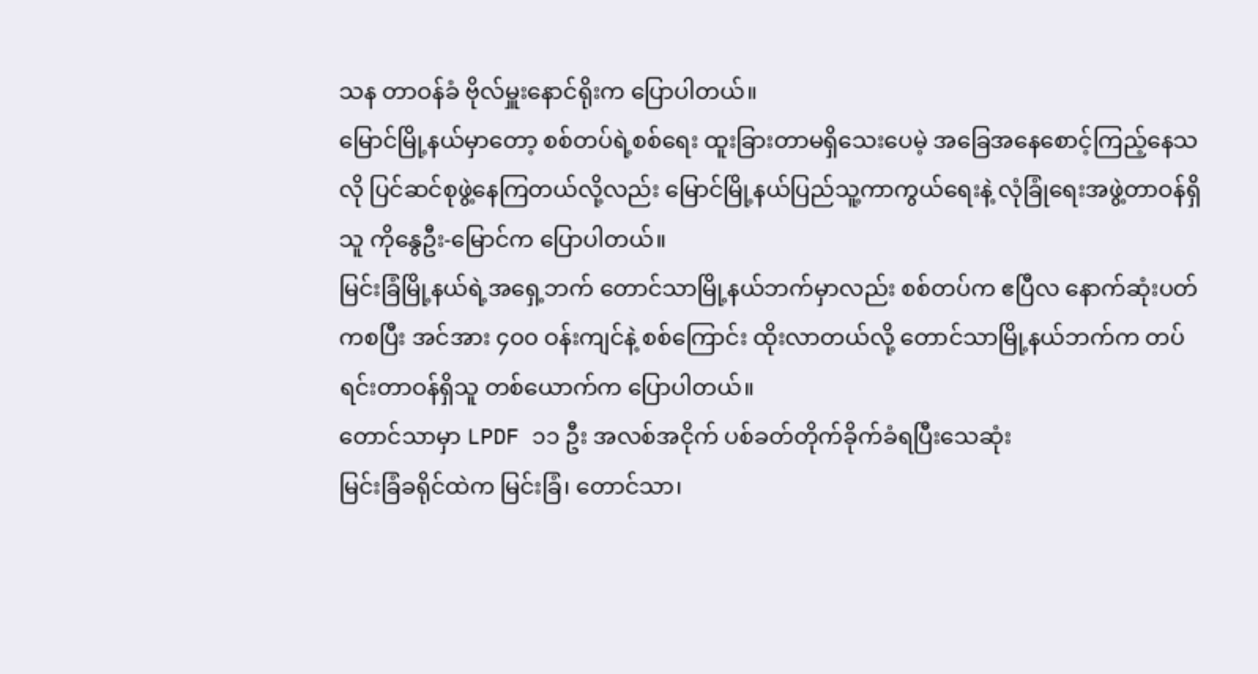သန တာဝန်ခံ ဗိုလ်မှူးနောင်ရိုးက ပြောပါတယ်။
မြောင်မြို့နယ်မှာတော့ စစ်တပ်ရဲ့စစ်ရေး ထူးခြားတာမရှိသေးပေမဲ့ အခြေအနေစောင့်ကြည့်နေသလို ပြင်ဆင်စုဖွဲ့နေကြတယ်လို့လည်း မြောင်မြို့နယ်ပြည်သူ့ကာကွယ်ရေးနဲ့ လုံခြုံရေးအဖွဲ့တာဝန်ရှိသူ ကိုနွေဦး-မြောင်က ပြောပါတယ်။
မြင်းခြံမြို့နယ်ရဲ့အရှေ့ဘက် တောင်သာမြို့နယ်ဘက်မှာလည်း စစ်တပ်က ဧပြီလ နောက်ဆုံးပတ်ကစပြီး အင်အား ၄၀၀ ဝန်းကျင်နဲ့ စစ်ကြောင်း ထိုးလာတယ်လို့ တောင်သာမြို့နယ်ဘက်က တပ်ရင်းတာဝန်ရှိသူ တစ်ယောက်က ပြောပါတယ်။
တောင်သာမှာ LPDF ၁၁ ဦး အလစ်အငိုက် ပစ်ခတ်တိုက်ခိုက်ခံရပြီးသေဆုံး
မြင်းခြံခရိုင်ထဲက မြင်းခြံ၊ တောင်သာ၊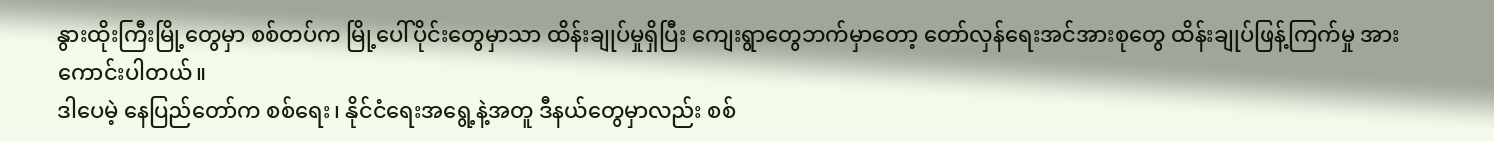နွားထိုးကြီးမြို့တွေမှာ စစ်တပ်က မြို့ပေါ်ပိုင်းတွေမှာသာ ထိန်းချုပ်မှုရှိပြီး ကျေးရွာတွေဘက်မှာတော့ တော်လှန်ရေးအင်အားစုတွေ ထိန်းချုပ်ဖြန့်ကြက်မှု အားကောင်းပါတယ်။
ဒါပေမဲ့ နေပြည်တော်က စစ်ရေး၊ နိုင်ငံရေးအရွေ့နဲ့အတူ ဒီနယ်တွေမှာလည်း စစ်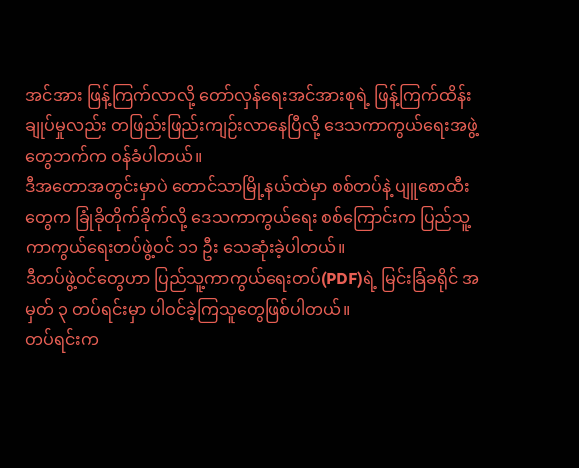အင်အား ဖြန့်ကြက်လာလို့ တော်လှန်ရေးအင်အားစုရဲ့ ဖြန့်ကြက်ထိန်းချုပ်မှုလည်း တဖြည်းဖြည်းကျဉ်းလာနေပြီလို့ ဒေသကာကွယ်ရေးအဖွဲ့တွေဘက်က ဝန်ခံပါတယ်။
ဒီအတောအတွင်းမှာပဲ တောင်သာမြို့နယ်ထဲမှာ စစ်တပ်နဲ့ ပျူစောထီးတွေက ခြုံခိုတိုက်ခိုက်လို့ ဒေသကာကွယ်ရေး စစ်ကြောင်းက ပြည်သူ့ကာကွယ်ရေးတပ်ဖွဲ့ဝင် ၁၁ ဦး သေဆုံးခဲ့ပါတယ်။
ဒီတပ်ဖွဲ့ဝင်တွေဟာ ပြည်သူ့ကာကွယ်ရေးတပ်(PDF)ရဲ့ မြင်းခြံခရိုင် အမှတ် ၃ တပ်ရင်းမှာ ပါဝင်ခဲ့ကြသူတွေဖြစ်ပါတယ်။
တပ်ရင်းက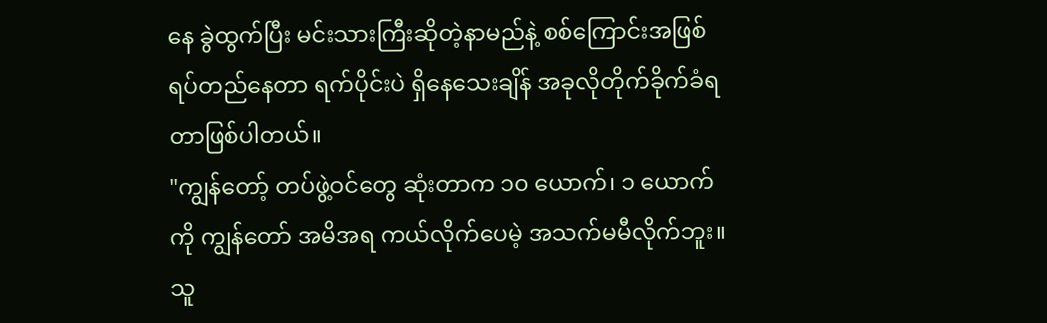နေ ခွဲထွက်ပြီး မင်းသားကြီးဆိုတဲ့နာမည်နဲ့ စစ်ကြောင်းအဖြစ်ရပ်တည်နေတာ ရက်ပိုင်းပဲ ရှိနေသေးချိန် အခုလိုတိုက်ခိုက်ခံရတာဖြစ်ပါတယ်။
"ကျွန်တော့် တပ်ဖွဲ့ဝင်တွေ ဆုံးတာက ၁၀ ယောက်၊ ၁ ယောက်ကို ကျွန်တော် အမိအရ ကယ်လိုက်ပေမဲ့ အသက်မမီလိုက်ဘူး။ သူ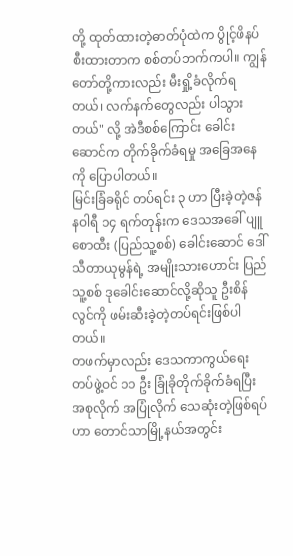တို့ ထုတ်ထားတဲ့ဓာတ်ပုံထဲက ပွိုင့်ဖိနပ် စီးထားတာက စစ်တပ်ဘက်ကပါ။ ကျွန်တော်တို့ကားလည်း မီးရှို့ခံလိုက်ရတယ်၊ လက်နက်တွေလည်း ပါသွားတယ်" လို့ အဲဒီစစ်ကြောင်း ခေါင်းဆောင်က တိုက်ခိုက်ခံရမှု အခြေအနေကို ပြောပါတယ်။
မြင်းခြံခရိုင် တပ်ရင်း ၃ ဟာ ပြီးခဲ့တဲ့ဇန်နဝါရီ ၁၄ ရက်တုန်းက ဒေသအခေါ် ပျူစောထီး (ပြည်သူ့စစ်) ခေါင်းဆောင် ဒေါ်သီတာယုမွန်ရဲ့ အမျိုးသားဟောင်း ပြည်သူ့စစ် ဒုခေါင်းဆောင်လို့ဆိုသူ ဦးစိန်လွင်ကို ဖမ်းဆီးခဲ့တဲ့တပ်ရင်းဖြစ်ပါတယ်။
တဖက်မှာလည်း ဒေသကာကွယ်ရေးတပ်ဖွဲ့ဝင် ၁၁ ဦး ခြုံခိုတိုက်ခိုက်ခံရပြီး အစုလိုက် အပြုံလိုက် သေဆုံးတဲ့ဖြစ်ရပ်ဟာ တောင်သာမြို့နယ်အတွင်း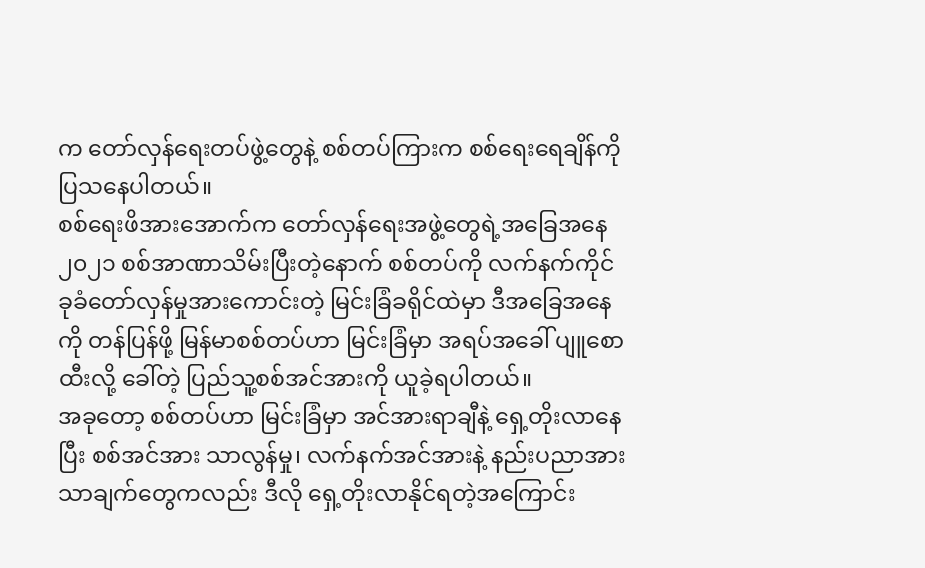က တော်လှန်ရေးတပ်ဖွဲ့တွေနဲ့ စစ်တပ်ကြားက စစ်ရေးရေချိန်ကို ပြသနေပါတယ်။
စစ်ရေးဖိအားအောက်က တော်လှန်ရေးအဖွဲ့တွေရဲ့အခြေအနေ
၂၀၂၁ စစ်အာဏာသိမ်းပြီးတဲ့နောက် စစ်တပ်ကို လက်နက်ကိုင် ခုခံတော်လှန်မှုအားကောင်းတဲ့ မြင်းခြံခရိုင်ထဲမှာ ဒီအခြေအနေကို တန်ပြန်ဖို့ မြန်မာစစ်တပ်ဟာ မြင်းခြံမှာ အရပ်အခေါ် ပျူစောထီးလို့ ခေါ်တဲ့ ပြည်သူ့စစ်အင်အားကို ယူခဲ့ရပါတယ်။
အခုတော့ စစ်တပ်ဟာ မြင်းခြံမှာ အင်အားရာချီနဲ့ ရှေ့တိုးလာနေပြီး စစ်အင်အား သာလွန်မှု၊ လက်နက်အင်အားနဲ့ နည်းပညာအားသာချက်တွေကလည်း ဒီလို ရှေ့တိုးလာနိုင်ရတဲ့အကြောင်း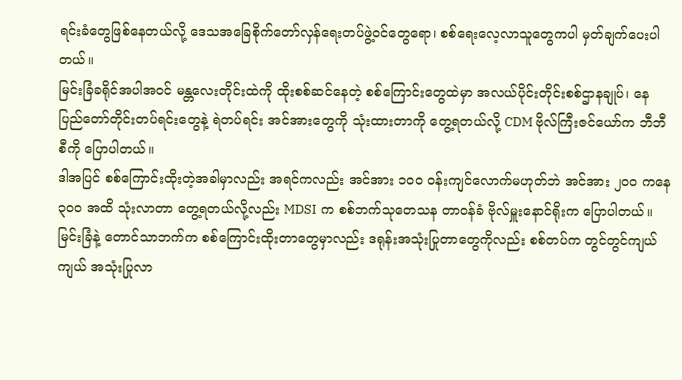ရင်းခံတွေဖြစ်နေတယ်လို့ ဒေသအခြေစိုက်တော်လှန်ရေးတပ်ဖွဲ့ဝင်တွေရော၊ စစ်ရေးလေ့လာသူတွေကပါ မှတ်ချက်ပေးပါတယ်။
မြင်းခြံခရိုင်အပါအဝင် မန္တလေးတိုင်းထဲကို ထိုးစစ်ဆင်နေတဲ့ စစ်ကြောင်းတွေထဲမှာ အလယ်ပိုင်းတိုင်းစစ်ဌာနချုပ်၊ နေပြည်တော်တိုင်းတပ်ရင်းတွေနဲ့ ရဲတပ်ရင်း အင်အားတွေကို သုံးထားတာကို တွေ့ရတယ်လို့ CDM ဗိုလ်ကြီးဇင်ယော်က ဘီဘီစီကို ပြောပါတယ်။
ဒါအပြင် စစ်ကြောင်းထိုးတဲ့အခါမှာလည်း အရင်ကလည်း အင်အား ၁၀၀ ဝန်းကျင်လောက်မဟုတ်ဘဲ အင်အား ၂၀၀ ကနေ ၃၀၀ အထိ သုံးလာတာ တွေ့ရတယ်လို့လည်း MDSI က စစ်ဘက်သုတေသန တာဝန်ခံ ဗိုလ်မှူးနောင်ရိုးက ပြောပါတယ်။
မြင်းခြံနဲ့ တောင်သာဘက်က စစ်ကြောင်းထိုးတာတွေမှာလည်း ဒရုန်းအသုံးပြုတာတွေကိုလည်း စစ်တပ်က တွင်တွင်ကျယ်ကျယ် အသုံးပြုလာ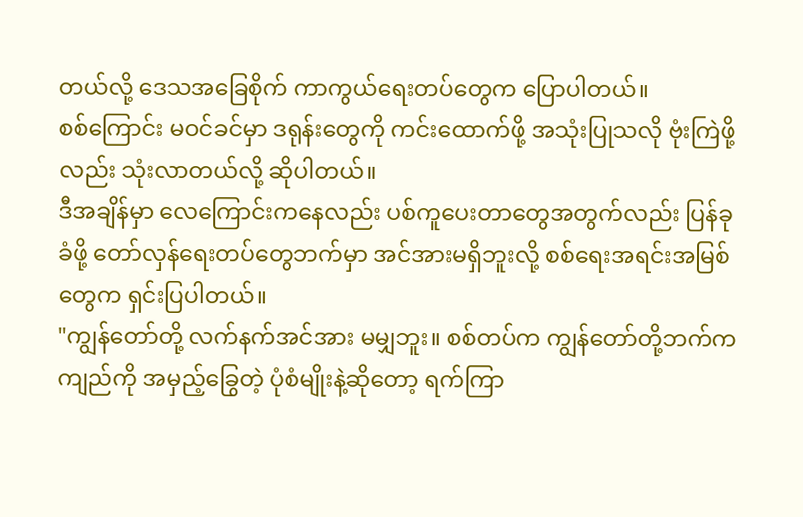တယ်လို့ ဒေသအခြေစိုက် ကာကွယ်ရေးတပ်တွေက ပြောပါတယ်။
စစ်ကြောင်း မဝင်ခင်မှာ ဒရုန်းတွေကို ကင်းထောက်ဖို့ အသုံးပြုသလို ဗုံးကြဲဖို့လည်း သုံးလာတယ်လို့ ဆိုပါတယ်။
ဒီအချိန်မှာ လေကြောင်းကနေလည်း ပစ်ကူပေးတာတွေအတွက်လည်း ပြန်ခုခံဖို့ တော်လှန်ရေးတပ်တွေဘက်မှာ အင်အားမရှိဘူးလို့ စစ်ရေးအရင်းအမြစ်တွေက ရှင်းပြပါတယ်။
"ကျွန်တော်တို့ လက်နက်အင်အား မမျှဘူး။ စစ်တပ်က ကျွန်တော်တို့ဘက်က ကျည်ကို အမှည့်ခြွေတဲ့ ပုံစံမျိုးနဲ့ဆိုတော့ ရက်ကြာ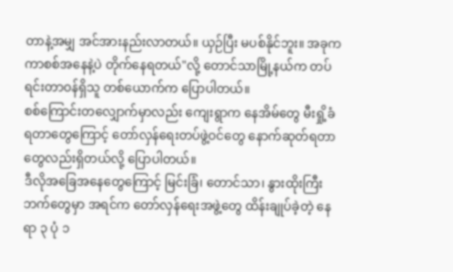တာနဲ့အမျှ အင်အားနည်းလာတယ်။ ယှဉ်ပြီး မပစ်နိုင်ဘူး။ အခုက ကာစစ်အနေနဲ့ပဲ တိုက်နေရတယ်"လို့ တောင်သာမြို့နယ်က တပ်ရင်းတာဝန်ရှိသူ တစ်ယောက်က ပြောပါတယ်။
စစ်ကြောင်းတလျှောက်မှာလည်း ကျေးရွာက နေအိမ်တွေ မီးရှို့ခံရတာတွေကြောင့် တော်လှန်ရေးတပ်ဖွဲ့ဝင်တွေ နောက်ဆုတ်ရတာတွေလည်းရှိတယ်လို့ ပြောပါတယ်။
ဒီလိုအခြေအနေတွေကြောင့် မြင်းခြံ၊ တောင်သာ၊ နွားထိုးကြီးဘက်တွေမှာ အရင်က တော်လှန်ရေးအဖွဲ့တွေ ထိန်းချုပ်ခဲ့တဲ့ နေရာ ၃ ပုံ ၁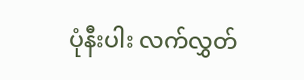ပုံနီးပါး လက်လွှတ်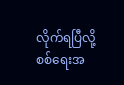လိုက်ရပြီလို့ စစ်ရေးအ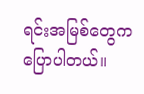ရင်းအမြစ်တွေက ပြောပါတယ်။